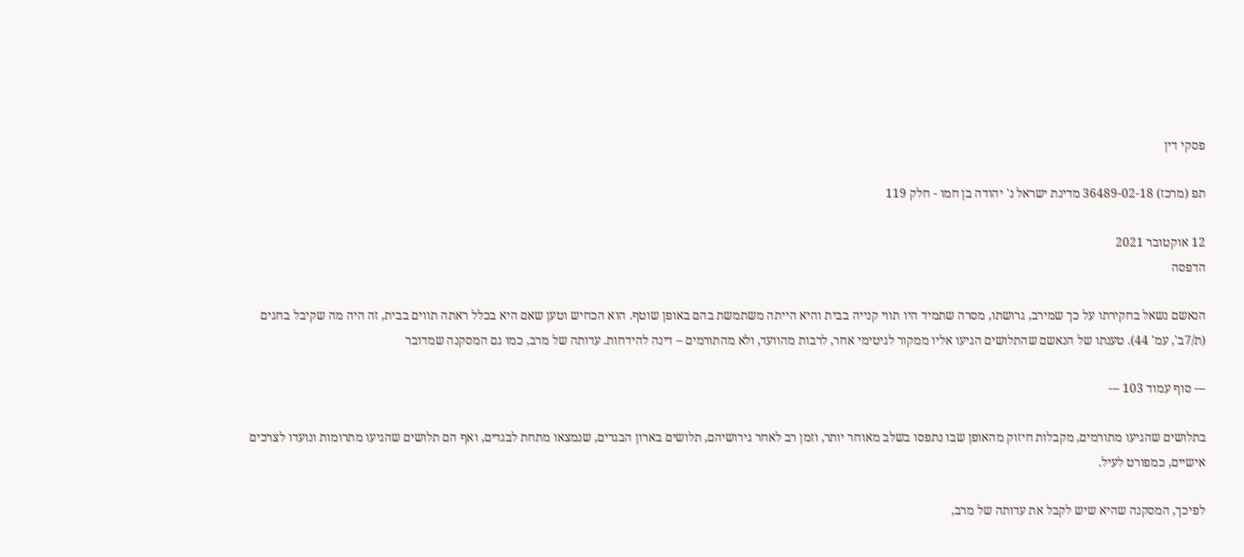פסקי דין

תפ (מרכז) 36489-02-18 מדינת ישראל נ' יהודה בן חמו - חלק 119

12 אוקטובר 2021
הדפסה

הנאשם נשאל בחקירתו על כך שמירב, גרושתו, מסרה שתמיד היו תווי קנייה בבית והיא הייתה משתמשת בהם באופן שוטף. הוא הכחיש וטען שאם היא בכלל ראתה תווים בבית, זה היה מה שקיבל בחגים (ת/7ב', עמ' 44). טענתו של הנאשם שהתלושים הגיעו אליו ממקור לגיטימי אחר, לרבות מהוועד, ולא מהתורמים – דינה להידחות. עדותה של מרב, כמו גם המסקנה שמדובר

--- סוף עמוד 103 ---

בתלושים שהגיעו מתורמים, מקבלות חיזוק מהאופן שבו נתפסו בשלב מאוחר יותר, וזמן רב לאחר גירושיהם, תלושים בארון הבגדים, שנמצאו מתחת לבגדים, ואף הם תלושים שהגיעו מתרומות ונועדו לצרכים אישיים, כמפורט לעיל.

לפיכך, המסקנה שהיא שיש לקבל את עדותה של מרב,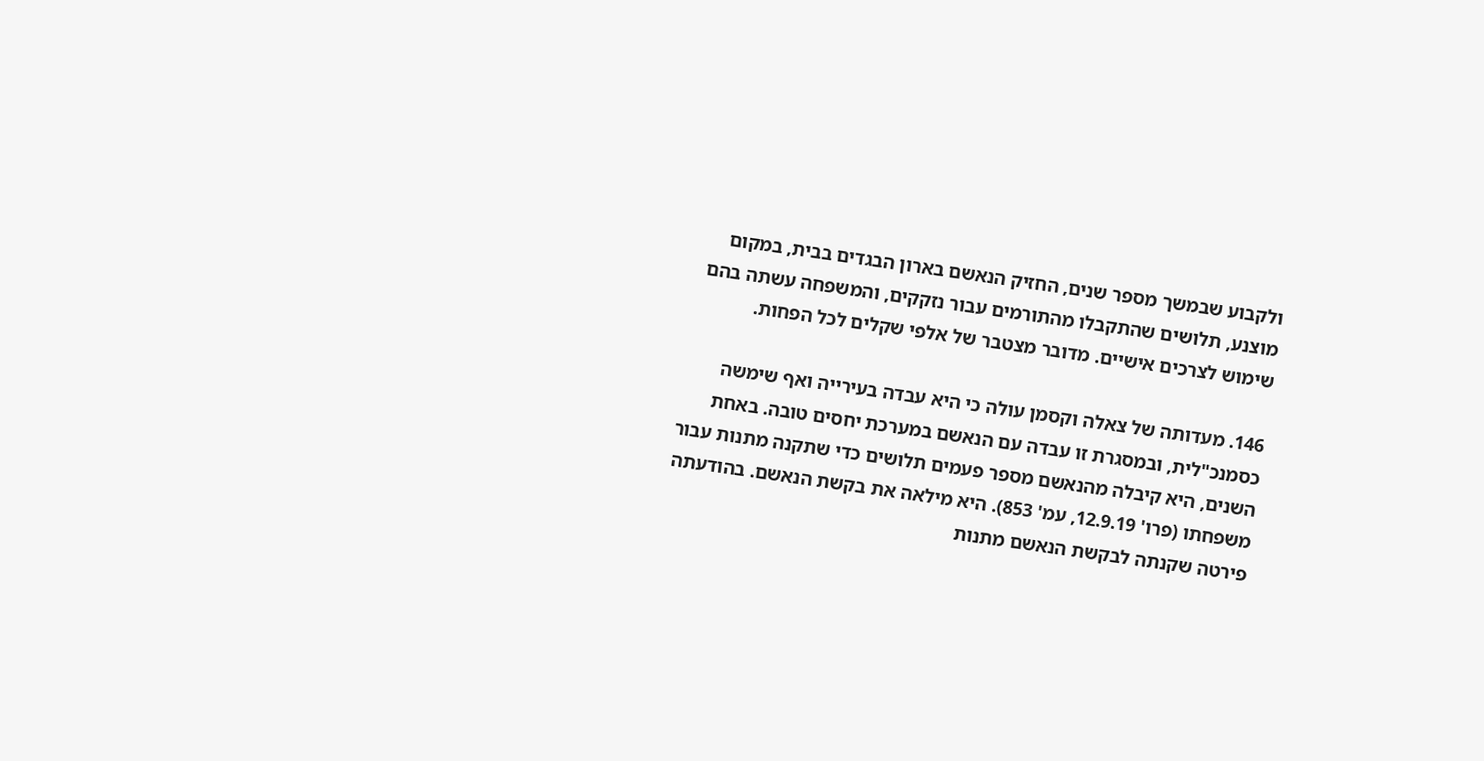ולקבוע שבמשך מספר שנים, החזיק הנאשם בארון הבגדים בבית, במקום מוצנע, תלושים שהתקבלו מהתורמים עבור נזקקים, והמשפחה עשתה בהם שימוש לצרכים אישיים. מדובר מצטבר של אלפי שקלים לכל הפחות.

146. מעדותה של צאלה וקסמן עולה כי היא עבדה בעירייה ואף שימשה כסמנכ"לית, ובמסגרת זו עבדה עם הנאשם במערכת יחסים טובה. באחת השנים, היא קיבלה מהנאשם מספר פעמים תלושים כדי שתקנה מתנות עבור משפחתו (פרו' 12.9.19, עמ' 853). היא מילאה את בקשת הנאשם. בהודעתה פירטה שקנתה לבקשת הנאשם מתנות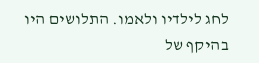לחג לילדיו ולאמו. התלושים היו בהיקף של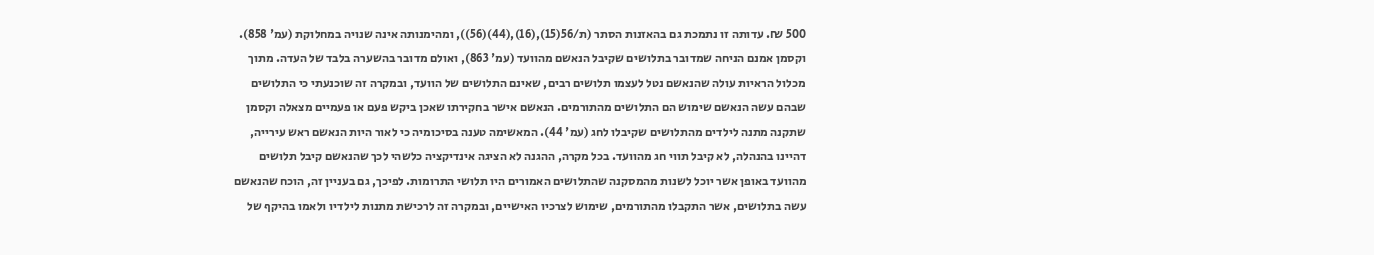500 ₪. עדותה זו נתמכת גם בהאזנות הסתר (ת/56(15),(16),(44)(56)), ומהימנותה אינה שנויה במחלוקת (עמ' 858). וקסמן אמנם הניחה שמדובר בתלושים שקיבל הנאשם מהוועד (עמ' 863), ואולם מדובר בהשערה בלבד של העדה. מתוך מכלול הראיות עולה שהנאשם נטל לעצמו תלושים רבים, שאינם התלושים של הוועד, ובמקרה זה שוכנעתי כי התלושים שבהם עשה הנאשם שימוש הם התלושים מהתורמים. הנאשם אישר בחקירתו שאכן ביקש פעם או פעמיים מצאלה וקסמן שתקנה מתנה לילדים מהתלושים שקיבלו לחג (עמ' 44). המאשימה טענה בסיכומיה כי לאור היות הנאשם ראש עירייה, דהיינו בהנהלה, לא קיבל תווי חג מהוועד. בכל מקרה, ההגנה לא הציגה אינדיקציה כלשהי לכך שהנאשם קיבל תלושים מהוועד באופן אשר יוכל לשנות מהמסקנה שהתלושים האמורים היו תלושי התרומות. לפיכך, גם בעניין זה, הוכח שהנאשם עשה בתלושים, אשר התקבלו מהתורמים, שימוש לצרכיו האישיים, ובמקרה זה לרכישת מתנות לילדיו ולאמו בהיקף של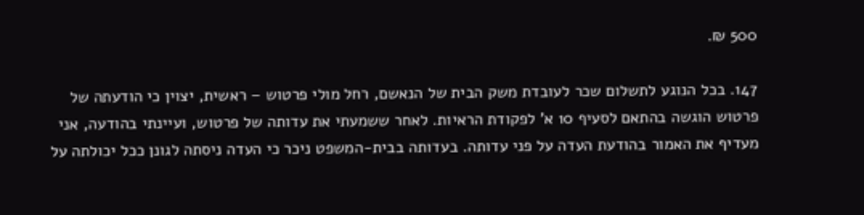500 ₪.

147. בכל הנוגע לתשלום שכר לעובדת משק הבית של הנאשם, רחל מולי פרטוש – ראשית, יצוין כי הודעתה של פרטוש הוגשה בהתאם לסעיף 10 א' לפקודת הראיות. לאחר ששמעתי את עדותה של פרטוש, ועיינתי בהודעה, אני מעדיף את האמור בהודעת העדה על פני עדותה. בעדותה בבית-המשפט ניכר כי העדה ניסתה לגונן ככל יכולתה על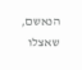הנאשם, שאצלו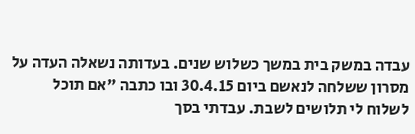עבדה במשק בית במשך כשלוש שנים. בעדותה נשאלה העדה על מסרון ששלחה לנאשם ביום 30.4.15 ובו כתבה "אם תוכל לשלוח לי תלושים לשבת. עבדתי בסך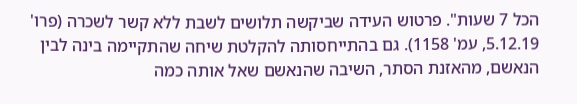הכל 7 שעות". פרטוש העידה שביקשה תלושים לשבת ללא קשר לשכרה (פרו' 5.12.19, עמ' 1158). גם בהתייחסותה להקלטת שיחה שהתקיימה בינה לבין הנאשם, מהאזנת הסתר, השיבה שהנאשם שאל אותה כמה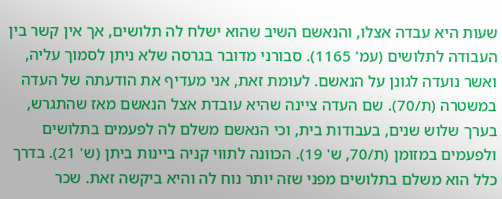שעות היא עבדה אצלו, והנאשם השיב שהוא ישלח לה תלושים, אך אין קשר בין העבודה לתלושים (עמ' 1165). סבורני מדובר בגרסה שלא ניתן לסמוך עליה, ואשר נועדה לגונן על הנאשם. לעומת זאת, אני מעדיף את הודעתה של העדה במשטרה (ת/70). שם העדה ציינה שהיא עובדת אצל הנאשם מאז שהתגרש, בערך שלוש שנים, בעבודות בית, וכי הנאשם משלם לה לפעמים בתלושים ולפעמים במזומן (ת/70, ש' 19). הכוונה לתווי קניה ביינות ביתן (ש' 21). בדרך כלל הוא משלם בתלושים מפני שזה יותר נוח לה והיא ביקשה זאת. שכר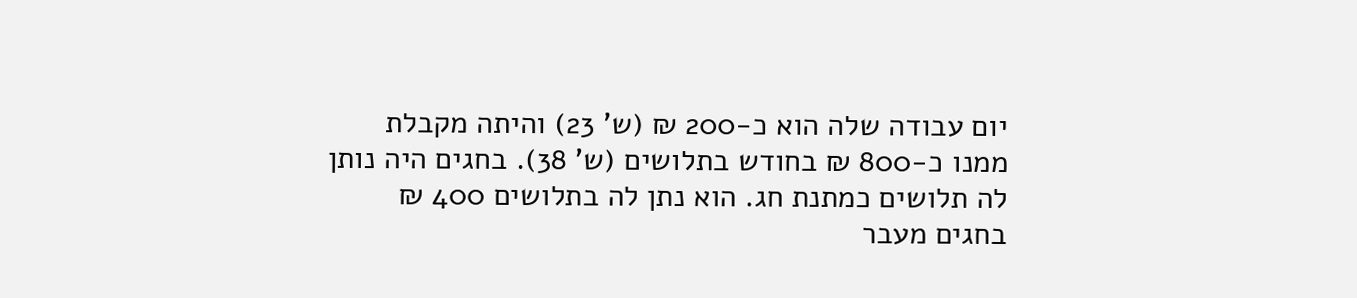יום עבודה שלה הוא כ-200 ₪ (ש' 23) והיתה מקבלת ממנו כ-800 ₪ בחודש בתלושים (ש' 38). בחגים היה נותן לה תלושים כמתנת חג. הוא נתן לה בתלושים 400 ₪ בחגים מעבר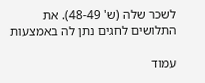לשכר שלה (ש' 48-49). את התלושים לחגים נתן לה באמצעות

עמוד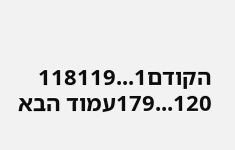הקודם1...118119
120...179עמוד הבא